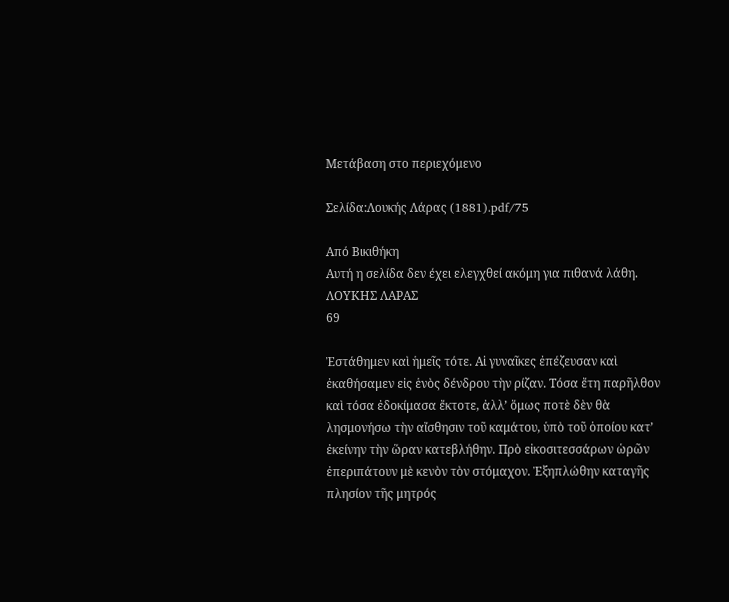Μετάβαση στο περιεχόμενο

Σελίδα:Λουκής Λάρας (1881).pdf/75

Από Βικιθήκη
Αυτή η σελίδα δεν έχει ελεγχθεί ακόμη για πιθανά λάθη.
ΛΟΥΚΗΣ ΛΑΡΑΣ
69

Ἐστάθημεν καὶ ἡμεῖς τότε. Αἱ γυναῖκες ἐπέζευσαν καὶ ἐκαθήσαμεν εἰς ἑνὸς δένδρου τὴν ρίζαν. Τόσα ἔτη παρῆλθον καὶ τόσα ἐδοκίμασα ἔκτοτε, ἀλλ’ ὅμως ποτὲ δὲν θὰ λησμονήσω τὴν αἴσθησιν τοῦ καμάτου, ὑπὸ τοῦ ὁποίου κατ’ ἐκείνην τὴν ὥραν κατεβλήθην. Πρὸ εἰκοσιτεσσάρων ὡρῶν ἐπεριπάτουν μὲ κενὸν τὸν στόμαχον. Ἐξηπλώθην καταγῆς πλησίον τῆς μητρός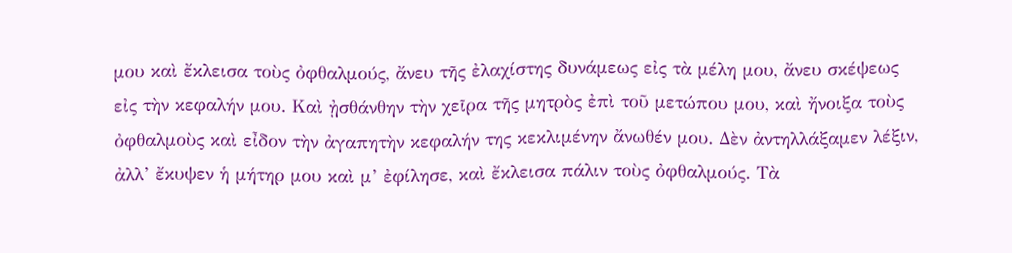μου καὶ ἔκλεισα τοὺς ὀφθαλμούς, ἄνευ τῆς ἐλαχίστης δυνάμεως εἰς τὰ μέλη μου, ἄνευ σκέψεως εἰς τὴν κεφαλήν μου. Καὶ ᾐσθάνθην τὴν χεῖρα τῆς μητρὸς ἐπὶ τοῦ μετώπου μου, καὶ ἤνοιξα τοὺς ὀφθαλμοὺς καὶ εἶδον τὴν ἀγαπητὴν κεφαλήν της κεκλιμένην ἄνωθέν μου. Δὲν ἀντηλλάξαμεν λέξιν, ἀλλ’ ἔκυψεν ἡ μήτηρ μου καὶ μ’ ἐφίλησε, καὶ ἔκλεισα πάλιν τοὺς ὀφθαλμούς. Τὰ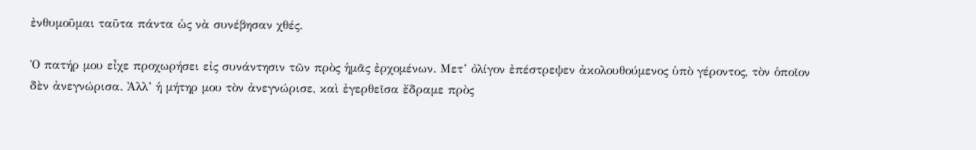ἐνθυμοῦμαι ταῦτα πάντα ὡς νὰ συνέβησαν χθές.

Ὁ πατήρ μου εἶχε προχωρήσει εἰς συνάντησιν τῶν πρὸς ἡμᾶς ἐρχομένων. Μετ’ ὀλίγον ἐπέστρεψεν ἀκολουθούμενος ὑπὸ γέροντος, τὸν ὁποῖον δὲν ἀνεγνώρισα. Ἀλλ’ ἡ μήτηρ μου τὸν ἀνεγνώρισε, καὶ ἐγερθεῖσα ἔδραμε πρὸς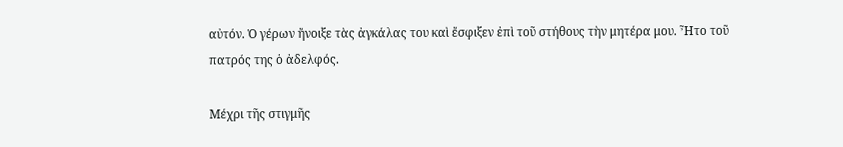αὐτόν. Ὁ γέρων ἤνοιξε τὰς ἀγκάλας του καὶ ἔσφιξεν ἐπὶ τοῦ στήθους τὴν μητέρα μου. Ἦτο τοῦ πατρός της ὁ ἀδελφός.

Μέχρι τῆς στιγμῆς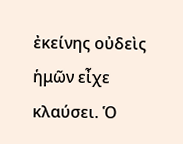ἐκείνης οὐδεὶς ἡμῶν εἶχε κλαύσει. Ὁ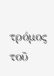τρόμος τοῦ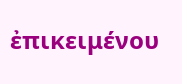ἐπικειμένου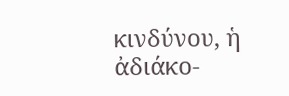κινδύνου, ἡ ἀδιάκο-